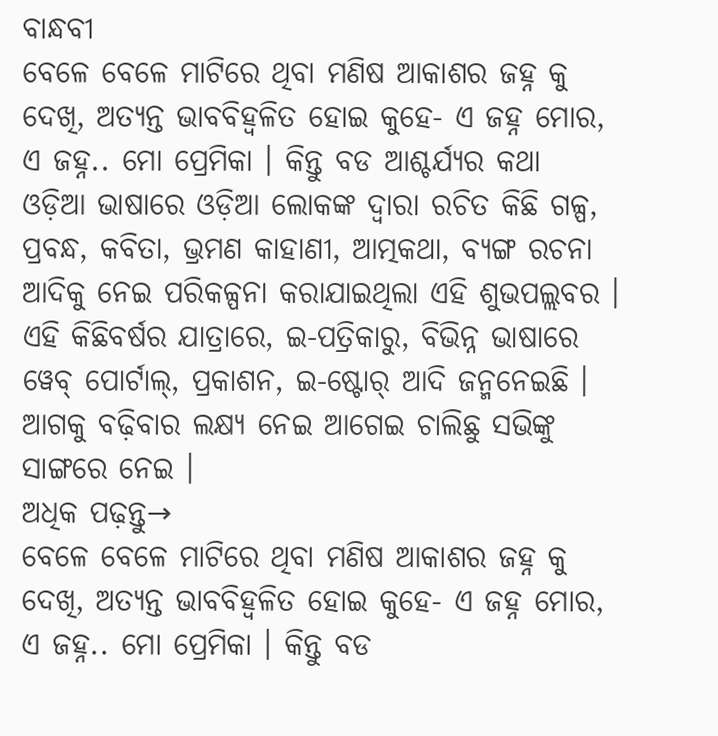ବାନ୍ଧବୀ
ବେଳେ ବେଳେ ମାଟିରେ ଥିବା ମଣିଷ ଆକାଶର ଜହ୍ନ କୁ ଦେଖି, ଅତ୍ୟନ୍ତ ଭାବବିହ୍ୱଳିତ ହୋଇ କୁହେ- ଏ ଜହ୍ନ ମୋର, ଏ ଜହ୍ନ.. ମୋ ପ୍ରେମିକା । କିନ୍ତୁ ବଡ ଆଶ୍ଚର୍ଯ୍ୟର କଥା
ଓଡ଼ିଆ ଭାଷାରେ ଓଡ଼ିଆ ଲୋକଙ୍କ ଦ୍ୱାରା ରଚିତ କିଛି ଗଳ୍ପ, ପ୍ରବନ୍ଧ, କବିତା, ଭ୍ରମଣ କାହାଣୀ, ଆତ୍ମକଥା, ବ୍ୟଙ୍ଗ ରଚନା ଆଦିକୁ ନେଇ ପରିକଳ୍ପନା କରାଯାଇଥିଲା ଏହି ଶୁଭପଲ୍ଲବର । ଏହି କିଛିବର୍ଷର ଯାତ୍ରାରେ, ଇ-ପତ୍ରିକାରୁ, ବିଭିନ୍ନ ଭାଷାରେ ୱେବ୍ ପୋର୍ଟାଲ୍, ପ୍ରକାଶନ, ଇ-ଷ୍ଟୋର୍ ଆଦି ଜନ୍ମନେଇଛି । ଆଗକୁ ବଢ଼ିବାର ଲକ୍ଷ୍ୟ ନେଇ ଆଗେଇ ଚାଲିଛୁ ସଭିଙ୍କୁ ସାଙ୍ଗରେ ନେଇ ।
ଅଧିକ ପଢ଼ନ୍ତୁ→
ବେଳେ ବେଳେ ମାଟିରେ ଥିବା ମଣିଷ ଆକାଶର ଜହ୍ନ କୁ ଦେଖି, ଅତ୍ୟନ୍ତ ଭାବବିହ୍ୱଳିତ ହୋଇ କୁହେ- ଏ ଜହ୍ନ ମୋର, ଏ ଜହ୍ନ.. ମୋ ପ୍ରେମିକା । କିନ୍ତୁ ବଡ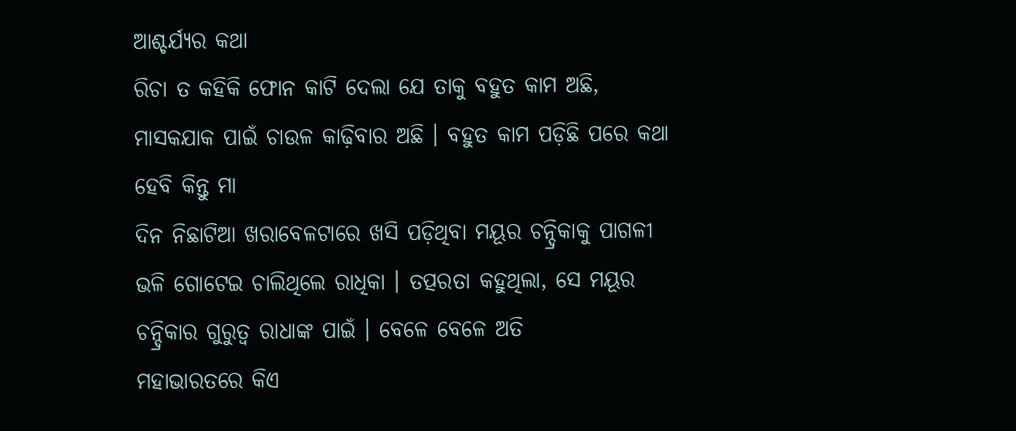ଆଶ୍ଚର୍ଯ୍ୟର କଥା
ରିଚା ତ କହିକି ଫୋନ କାଟି ଦେଲା ଯେ ତାକୁ ବହୁତ କାମ ଅଛି, ମାସକଯାକ ପାଇଁ ଚାଉଳ କାଢ଼ିବାର ଅଛି । ବହୁତ କାମ ପଡ଼ିଛି ପରେ କଥା ହେବି କିନ୍ତୁ ମା
ଦିନ ନିଛାଟିଆ ଖରାବେଳଟାରେ ଖସି ପଡ଼ିଥିବା ମୟୂର ଚନ୍ଦ୍ରିକାକୁ ପାଗଳୀ ଭଳି ଗୋଟେଇ ଚାଲିଥିଲେ ରାଧିକା । ତତ୍ପରତା କହୁଥିଲା, ସେ ମୟୂର ଚନ୍ଦ୍ରିକାର ଗୁରୁତ୍ୱ ରାଧାଙ୍କ ପାଇଁ । ବେଳେ ବେଳେ ଅତି
ମହାଭାରତରେ କିଏ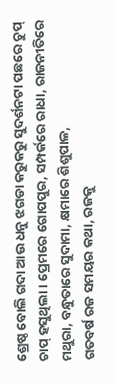ଶ୍ରେଷ୍ଠ ବୋଲି ଗଦା ଆଉ ଧନୁ ଝଗଡା କରୁକରୁ ସୁଦର୍ଶନଟା ପଛରେ ଚୁପ୍ ଚାପ୍ ହସୁଥିଲା । ପ୍ରେମରେ ଗୋପପୁର, ସମ୍ପର୍କରେ ରାଧା, ରାଜନୀତିରେ ମଥୁରା, ବନ୍ଧୁତାରେ ସୁଦାମା, କ୍ଷମାରେ ଶିଶୁପାଳ,
ଗତବର୍ଷ ରଜ ସମୟର କଥା, ରଜକୁ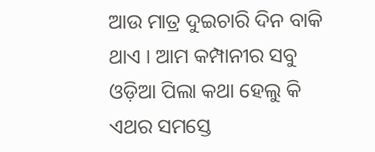ଆଉ ମାତ୍ର ଦୁଇଚାରି ଦିନ ବାକି ଥାଏ । ଆମ କମ୍ପାନୀର ସବୁ ଓଡ଼ିଆ ପିଲା କଥା ହେଲୁ କି ଏଥର ସମସ୍ତେ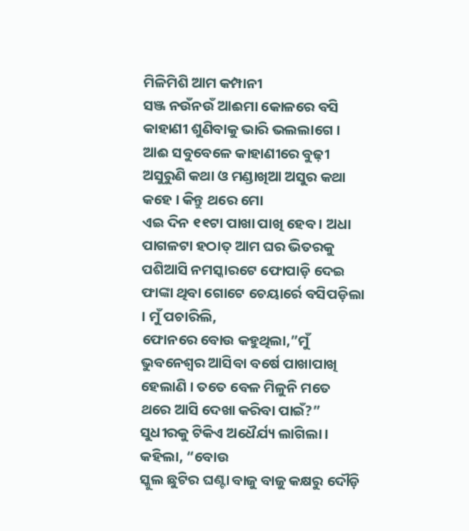ମିଳିମିଶି ଆମ କମ୍ପାନୀ
ସଞ୍ଜ ନଉଁନଉଁ ଆଈମା କୋଳରେ ବସି କାହାଣୀ ଶୁଣିବାକୁ ଭାରି ଭଲଲାଗେ । ଆଈ ସବୁବେଳେ କାହାଣୀରେ ବୁଢ଼ୀ ଅସୁରୁଣି କଥା ଓ ମଣ୍ଡାଖିଆ ଅସୁର କଥା କହେ । କିନ୍ତୁ ଥରେ ମୋ
ଏଇ ଦିନ ୧୧ଟା ପାଖା ପାଖି ହେବ । ଅଧା ପାଗଳଟା ହଠାତ୍ ଆମ ଘର ଭିତରକୁ ପଶିଆସି ନମସ୍କାରଟେ ଫୋପାଡ଼ି ଦେଇ ଫାଙ୍କା ଥିବା ଗୋଟେ ଚେୟାର୍ରେ ବସିପଡ଼ିଲା । ମୁଁ ପଚାରିଲି,
ଫୋନରେ ବୋଉ କହୁଥିଲା,”ମୁଁ ଭୁବନେଶ୍ୱର ଆସିବା ବର୍ଷେ ପାଖାପାଖି ହେଲାଣି । ତତେ ବେଳ ମିଳୁନି ମତେ ଥରେ ଆସି ଦେଖା କରିବା ପାଇଁ?” ସୁଧୀରକୁ ଟିକିଏ ଅଧୈର୍ଯ୍ୟ ଲାଗିଲା । କହିଲା, “ବୋଉ
ସ୍କୁଲ ଛୁଟିର ଘଣ୍ଟା ବାଜୁ ବାଜୁ କକ୍ଷରୁ ଦୌଡ଼ି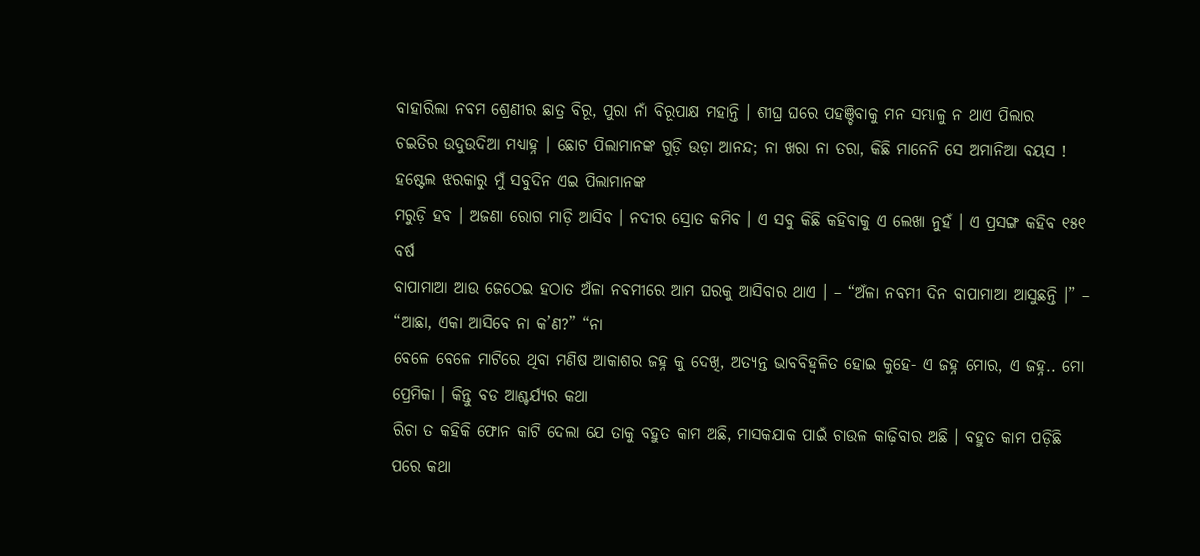ବାହାରିଲା ନବମ ଶ୍ରେଣୀର ଛାତ୍ର ବିରୂ, ପୁରା ନାଁ ବିରୂପାକ୍ଷ ମହାନ୍ତି । ଶୀଘ୍ର ଘରେ ପହଞ୍ଚିବାକୁ ମନ ସମ୍ଭାଳୁ ନ ଥାଏ ପିଲାର
ଚଇତିର ଉଦୁଉଦିଆ ମଧ୍ୟାହ୍ନ । ଛୋଟ ପିଲାମାନଙ୍କ ଗୁଡ଼ି ଉଡ଼ା ଆନନ୍ଦ; ନା ଖରା ନା ତରା, କିଛି ମାନେନି ସେ ଅମାନିଆ ବୟସ ! ହଷ୍ଟେଲ ଝରକାରୁ ମୁଁ ସବୁଦିନ ଏଇ ପିଲାମାନଙ୍କ
ମରୁଡ଼ି ହବ । ଅଜଣା ରୋଗ ମାଡ଼ି ଆସିବ । ନଦୀର ସ୍ରୋତ କମିବ । ଏ ସବୁ କିଛି କହିବାକୁ ଏ ଲେଖା ନୁହଁ । ଏ ପ୍ରସଙ୍ଗ କହିବ ୧୫୧ ବର୍ଷ
ବାପାମାଆ ଆଉ ଜେଠେଇ ହଠାତ ଅଁଳା ନବମୀରେ ଆମ ଘରକୁ ଆସିବାର ଥାଏ । – “ଅଁଳା ନବମୀ ଦିନ ବାପାମାଆ ଆସୁଛନ୍ତି ।” – “ଆଛା, ଏକା ଆସିବେ ନା କ’ଣ?” “ନା
ବେଳେ ବେଳେ ମାଟିରେ ଥିବା ମଣିଷ ଆକାଶର ଜହ୍ନ କୁ ଦେଖି, ଅତ୍ୟନ୍ତ ଭାବବିହ୍ୱଳିତ ହୋଇ କୁହେ- ଏ ଜହ୍ନ ମୋର, ଏ ଜହ୍ନ.. ମୋ ପ୍ରେମିକା । କିନ୍ତୁ ବଡ ଆଶ୍ଚର୍ଯ୍ୟର କଥା
ରିଚା ତ କହିକି ଫୋନ କାଟି ଦେଲା ଯେ ତାକୁ ବହୁତ କାମ ଅଛି, ମାସକଯାକ ପାଇଁ ଚାଉଳ କାଢ଼ିବାର ଅଛି । ବହୁତ କାମ ପଡ଼ିଛି ପରେ କଥା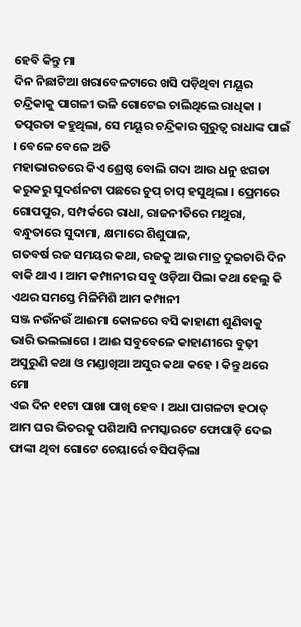ହେବି କିନ୍ତୁ ମା
ଦିନ ନିଛାଟିଆ ଖରାବେଳଟାରେ ଖସି ପଡ଼ିଥିବା ମୟୂର ଚନ୍ଦ୍ରିକାକୁ ପାଗଳୀ ଭଳି ଗୋଟେଇ ଚାଲିଥିଲେ ରାଧିକା । ତତ୍ପରତା କହୁଥିଲା, ସେ ମୟୂର ଚନ୍ଦ୍ରିକାର ଗୁରୁତ୍ୱ ରାଧାଙ୍କ ପାଇଁ । ବେଳେ ବେଳେ ଅତି
ମହାଭାରତରେ କିଏ ଶ୍ରେଷ୍ଠ ବୋଲି ଗଦା ଆଉ ଧନୁ ଝଗଡା କରୁକରୁ ସୁଦର୍ଶନଟା ପଛରେ ଚୁପ୍ ଚାପ୍ ହସୁଥିଲା । ପ୍ରେମରେ ଗୋପପୁର, ସମ୍ପର୍କରେ ରାଧା, ରାଜନୀତିରେ ମଥୁରା, ବନ୍ଧୁତାରେ ସୁଦାମା, କ୍ଷମାରେ ଶିଶୁପାଳ,
ଗତବର୍ଷ ରଜ ସମୟର କଥା, ରଜକୁ ଆଉ ମାତ୍ର ଦୁଇଚାରି ଦିନ ବାକି ଥାଏ । ଆମ କମ୍ପାନୀର ସବୁ ଓଡ଼ିଆ ପିଲା କଥା ହେଲୁ କି ଏଥର ସମସ୍ତେ ମିଳିମିଶି ଆମ କମ୍ପାନୀ
ସଞ୍ଜ ନଉଁନଉଁ ଆଈମା କୋଳରେ ବସି କାହାଣୀ ଶୁଣିବାକୁ ଭାରି ଭଲଲାଗେ । ଆଈ ସବୁବେଳେ କାହାଣୀରେ ବୁଢ଼ୀ ଅସୁରୁଣି କଥା ଓ ମଣ୍ଡାଖିଆ ଅସୁର କଥା କହେ । କିନ୍ତୁ ଥରେ ମୋ
ଏଇ ଦିନ ୧୧ଟା ପାଖା ପାଖି ହେବ । ଅଧା ପାଗଳଟା ହଠାତ୍ ଆମ ଘର ଭିତରକୁ ପଶିଆସି ନମସ୍କାରଟେ ଫୋପାଡ଼ି ଦେଇ ଫାଙ୍କା ଥିବା ଗୋଟେ ଚେୟାର୍ରେ ବସିପଡ଼ିଲା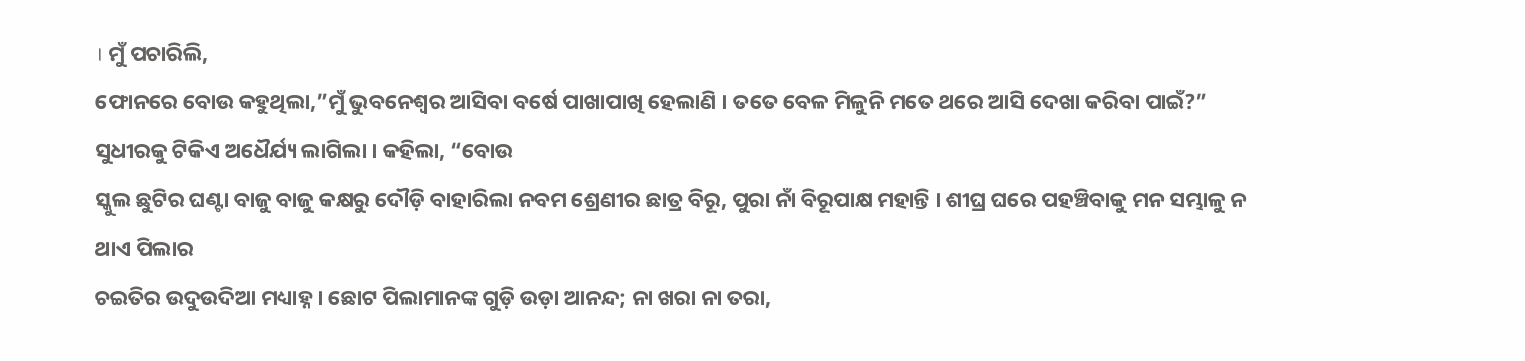। ମୁଁ ପଚାରିଲି,
ଫୋନରେ ବୋଉ କହୁଥିଲା,”ମୁଁ ଭୁବନେଶ୍ୱର ଆସିବା ବର୍ଷେ ପାଖାପାଖି ହେଲାଣି । ତତେ ବେଳ ମିଳୁନି ମତେ ଥରେ ଆସି ଦେଖା କରିବା ପାଇଁ?” ସୁଧୀରକୁ ଟିକିଏ ଅଧୈର୍ଯ୍ୟ ଲାଗିଲା । କହିଲା, “ବୋଉ
ସ୍କୁଲ ଛୁଟିର ଘଣ୍ଟା ବାଜୁ ବାଜୁ କକ୍ଷରୁ ଦୌଡ଼ି ବାହାରିଲା ନବମ ଶ୍ରେଣୀର ଛାତ୍ର ବିରୂ, ପୁରା ନାଁ ବିରୂପାକ୍ଷ ମହାନ୍ତି । ଶୀଘ୍ର ଘରେ ପହଞ୍ଚିବାକୁ ମନ ସମ୍ଭାଳୁ ନ ଥାଏ ପିଲାର
ଚଇତିର ଉଦୁଉଦିଆ ମଧ୍ୟାହ୍ନ । ଛୋଟ ପିଲାମାନଙ୍କ ଗୁଡ଼ି ଉଡ଼ା ଆନନ୍ଦ; ନା ଖରା ନା ତରା,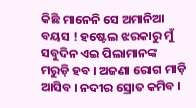କିଛି ମାନେନି ସେ ଅମାନିଆ ବୟସ ! ହଷ୍ଟେଲ ଝରକାରୁ ମୁଁ ସବୁଦିନ ଏଇ ପିଲାମାନଙ୍କ
ମରୁଡ଼ି ହବ । ଅଜଣା ରୋଗ ମାଡ଼ି ଆସିବ । ନଦୀର ସ୍ରୋତ କମିବ ।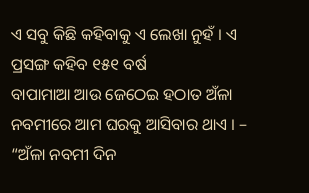ଏ ସବୁ କିଛି କହିବାକୁ ଏ ଲେଖା ନୁହଁ । ଏ ପ୍ରସଙ୍ଗ କହିବ ୧୫୧ ବର୍ଷ
ବାପାମାଆ ଆଉ ଜେଠେଇ ହଠାତ ଅଁଳା ନବମୀରେ ଆମ ଘରକୁ ଆସିବାର ଥାଏ । – “ଅଁଳା ନବମୀ ଦିନ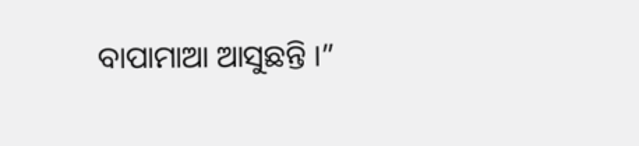ବାପାମାଆ ଆସୁଛନ୍ତି ।”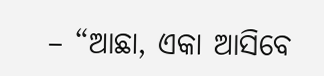– “ଆଛା, ଏକା ଆସିବେ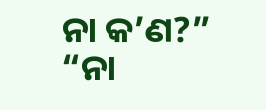ନା କ’ଣ?” “ନା